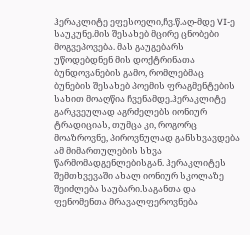ჰერაკლიტე ეფესოელი,ჩვ.წ.აღ-მდე VI-ე საუკუნე.მის შესახებ მცირე ცნობები მოგვეპოვება. მას გაუგებარს უწოდებდნენ მის დოქტრინათა ბუნდოვანების გამო, რომლებმაც ბუნების შესახებ პოემის ფრაგმენტების სახით მოაღწია ჩვენამდე.ჰერაკლიტე გარკვეულად აგრძელებს იონიურ ტრადიციას, თუმცა კი, როგორც მოაზროვნე, პიროვნულად განსხვავდება ამ მიმართულების სხვა წარმომადგენლებისგან. ჰერაკლიტეს შემთხვევაში ახალ იონიურ სკოლაზე შეიძლება საუბარი.საგანთა და ფენომენთა მრავალფეროვნება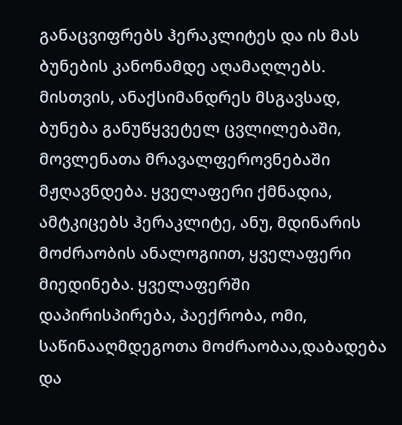განაცვიფრებს ჰერაკლიტეს და ის მას ბუნების კანონამდე აღამაღლებს. მისთვის, ანაქსიმანდრეს მსგავსად, ბუნება განუწყვეტელ ცვლილებაში, მოვლენათა მრავალფეროვნებაში მჟღავნდება. ყველაფერი ქმნადია, ამტკიცებს ჰერაკლიტე, ანუ, მდინარის მოძრაობის ანალოგიით, ყველაფერი მიედინება. ყველაფერში დაპირისპირება, პაექრობა, ომი, საწინააღმდეგოთა მოძრაობაა,დაბადება და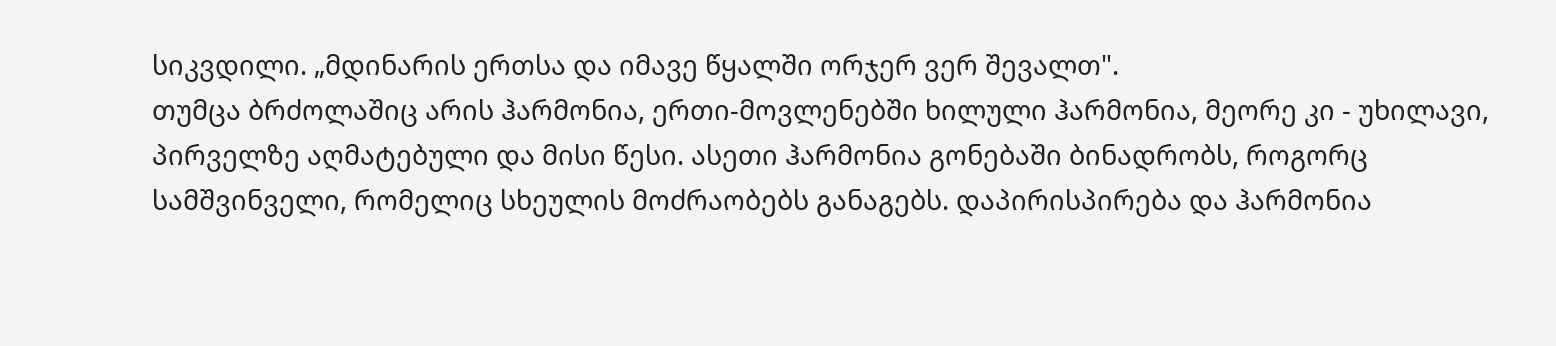სიკვდილი. „მდინარის ერთსა და იმავე წყალში ორჯერ ვერ შევალთ".
თუმცა ბრძოლაშიც არის ჰარმონია, ერთი-მოვლენებში ხილული ჰარმონია, მეორე კი - უხილავი, პირველზე აღმატებული და მისი წესი. ასეთი ჰარმონია გონებაში ბინადრობს, როგორც სამშვინველი, რომელიც სხეულის მოძრაობებს განაგებს. დაპირისპირება და ჰარმონია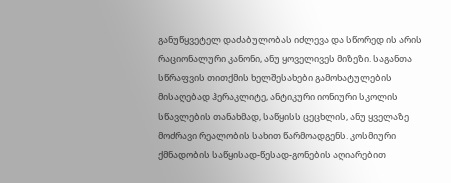განუწყვეტელ დაძაბულობას იძლევა და სწორედ ის არის რაციონალური კანონი, ანუ ყოველივეს მიზეზი. საგანთა სწრაფვის თითქმის ხელშესახები გამოხატულების მისაღებად ჰერაკლიტე, ანტიკური იონიური სკოლის სწავლების თანახმად, საწყისს ცეცხლის, ანუ ყველაზე მოძრავი რეალობის სახით წარმოადგენს. კოსმიური ქმნადობის საწყისად-წესად-გონების აღიარებით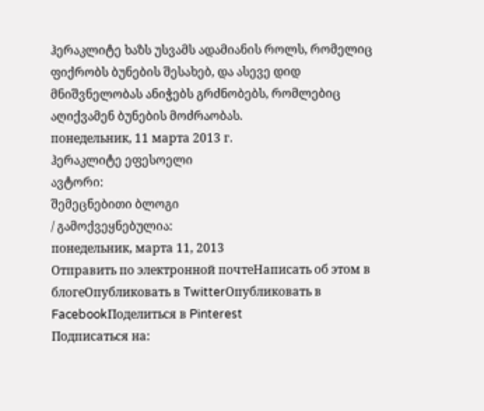ჰერაკლიტე ხაზს უსვამს ადამიანის როლს, რომელიც ფიქრობს ბუნების შესახებ, და ასევე დიდ მნიშვნელობას ანიჭებს გრძნობებს, რომლებიც აღიქვამენ ბუნების მოძრაობას.
понедельник, 11 марта 2013 г.
ჰერაკლიტე ეფესოელი
ავტორი:
შემეცნებითი ბლოგი
/ გამოქვეყნებულია:
понедельник, марта 11, 2013
Отправить по электронной почтеНаписать об этом в блогеОпубликовать в TwitterОпубликовать в FacebookПоделиться в Pinterest
Подписаться на: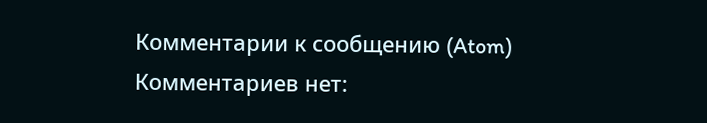Комментарии к сообщению (Atom)
Комментариев нет: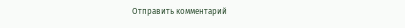Отправить комментарий